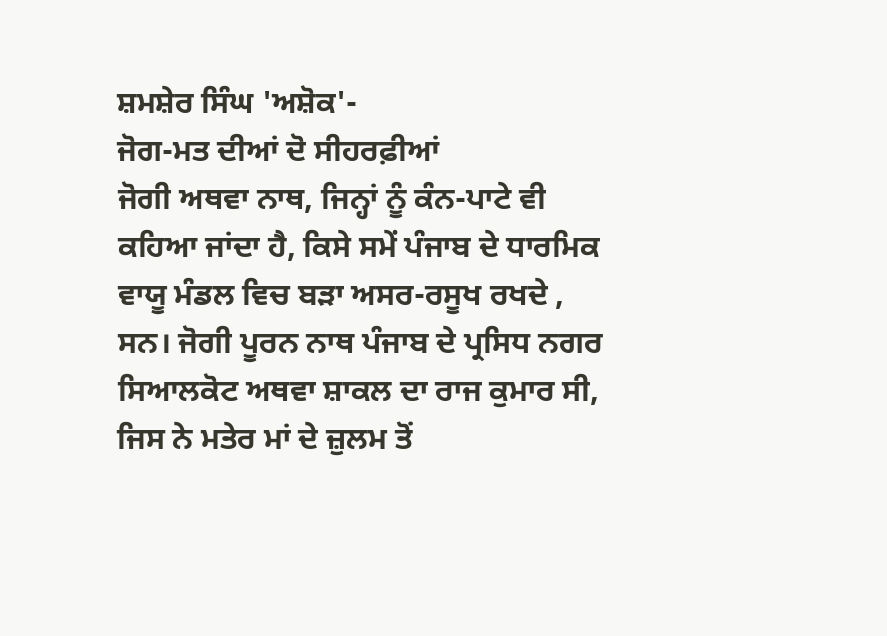ਸ਼ਮਸ਼ੇਰ ਸਿੰਘ 'ਅਸ਼ੋਕ'-
ਜੋਗ-ਮਤ ਦੀਆਂ ਦੋ ਸੀਹਰਫ਼ੀਆਂ
ਜੋਗੀ ਅਥਵਾ ਨਾਥ, ਜਿਨ੍ਹਾਂ ਨੂੰ ਕੰਨ-ਪਾਟੇ ਵੀ ਕਹਿਆ ਜਾਂਦਾ ਹੈ, ਕਿਸੇ ਸਮੇਂ ਪੰਜਾਬ ਦੇ ਧਾਰਮਿਕ ਵਾਯੂ ਮੰਡਲ ਵਿਚ ਬੜਾ ਅਸਰ-ਰਸੂਖ ਰਖਦੇ , ਸਨ। ਜੋਗੀ ਪੂਰਨ ਨਾਥ ਪੰਜਾਬ ਦੇ ਪ੍ਰਸਿਧ ਨਗਰ ਸਿਆਲਕੋਟ ਅਥਵਾ ਸ਼ਾਕਲ ਦਾ ਰਾਜ ਕੁਮਾਰ ਸੀ, ਜਿਸ ਨੇ ਮਤੇਰ ਮਾਂ ਦੇ ਜ਼ੁਲਮ ਤੋਂ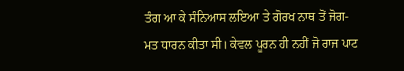ਤੰਗ ਆ ਕੇ ਸੰਨਿਆਸ ਲਇਆ ਤੇ ਗੋਰਖ ਨਾਥ ਤੋਂ ਜੋਗ-ਮਤ ਧਾਰਨ ਕੀਤਾ ਸੀ। ਕੇਵਲ ਪੂਰਨ ਹੀ ਨਹੀਂ ਜੋ ਰਾਜ ਪਾਟ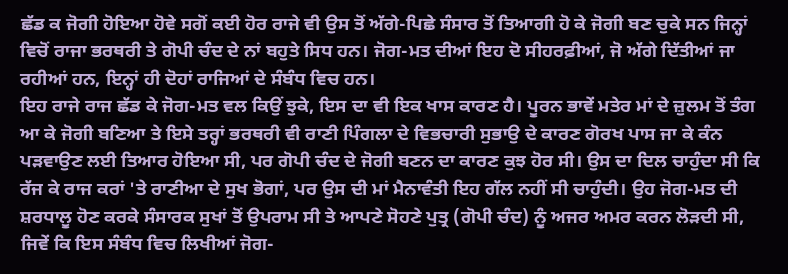ਛੱਡ ਕ ਜੋਗੀ ਹੋਇਆ ਹੋਵੇ ਸਗੋਂ ਕਈ ਹੋਰ ਰਾਜੇ ਵੀ ਉਸ ਤੋਂ ਅੱਗੇ-ਪਿਛੇ ਸੰਸਾਰ ਤੋਂ ਤਿਆਗੀ ਹੋ ਕੇ ਜੋਗੀ ਬਣ ਚੁਕੇ ਸਨ ਜਿਨ੍ਹਾਂ ਵਿਚੋਂ ਰਾਜਾ ਭਰਥਰੀ ਤੇ ਗੋਪੀ ਚੰਦ ਦੇ ਨਾਂ ਬਹੁਤੇ ਸਿਧ ਹਨ। ਜੋਗ-ਮਤ ਦੀਆਂ ਇਹ ਦੋ ਸੀਹਰਫ਼ੀਆਂ, ਜੋ ਅੱਗੇ ਦਿੱਤੀਆਂ ਜਾ ਰਹੀਆਂ ਹਨ, ਇਨ੍ਹਾਂ ਹੀ ਦੋਹਾਂ ਰਾਜਿਆਂ ਦੇ ਸੰਬੰਧ ਵਿਚ ਹਨ।
ਇਹ ਰਾਜੇ ਰਾਜ ਛੱਡ ਕੇ ਜੋਗ-ਮਤ ਵਲ ਕਿਉਂ ਝੁਕੇ, ਇਸ ਦਾ ਵੀ ਇਕ ਖਾਸ ਕਾਰਣ ਹੈ। ਪੂਰਨ ਭਾਵੇਂ ਮਤੇਰ ਮਾਂ ਦੇ ਜ਼ੁਲਮ ਤੋਂ ਤੰਗ ਆ ਕੇ ਜੋਗੀ ਬਣਿਆ ਤੇ ਇਸੇ ਤਰ੍ਹਾਂ ਭਰਥਰੀ ਵੀ ਰਾਣੀ ਪਿੰਗਲਾ ਦੇ ਵਿਭਚਾਰੀ ਸੁਭਾਉ ਦੇ ਕਾਰਣ ਗੋਰਖ ਪਾਸ ਜਾ ਕੇ ਕੰਨ ਪੜਵਾਉਣ ਲਈ ਤਿਆਰ ਹੋਇਆ ਸੀ, ਪਰ ਗੋਪੀ ਚੰਦ ਦੇ ਜੋਗੀ ਬਣਨ ਦਾ ਕਾਰਣ ਕੁਝ ਹੋਰ ਸੀ। ਉਸ ਦਾ ਦਿਲ ਚਾਹੁੰਦਾ ਸੀ ਕਿ ਰੱਜ ਕੇ ਰਾਜ ਕਰਾਂ 'ਤੇ ਰਾਣੀਆ ਦੇ ਸੁਖ ਭੋਗਾਂ, ਪਰ ਉਸ ਦੀ ਮਾਂ ਮੈਨਾਵੰਤੀ ਇਹ ਗੱਲ ਨਹੀਂ ਸੀ ਚਾਹੁੰਦੀ। ਉਹ ਜੋਗ-ਮਤ ਦੀ ਸ਼ਰਧਾਲੂ ਹੋਣ ਕਰਕੇ ਸੰਸਾਰਕ ਸੁਖਾਂ ਤੋਂ ਉਪਰਾਮ ਸੀ ਤੇ ਆਪਣੇ ਸੋਹਣੇ ਪੁਤ੍ਰ (ਗੋਪੀ ਚੰਦ) ਨੂੰ ਅਜਰ ਅਮਰ ਕਰਨ ਲੋੜਦੀ ਸੀ, ਜਿਵੇਂ ਕਿ ਇਸ ਸੰਬੰਧ ਵਿਚ ਲਿਖੀਆਂ ਜੋਗ-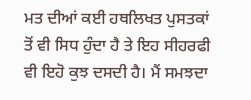ਮਤ ਦੀਆਂ ਕਈ ਹਥਲਿਖਤ ਪੁਸਤਕਾਂ ਤੋਂ ਵੀ ਸਿਧ ਹੁੰਦਾ ਹੈ ਤੇ ਇਹ ਸੀਹਰਫੀ ਵੀ ਇਹੋ ਕੁਝ ਦਸਦੀ ਹੈ। ਮੈਂ ਸਮਝਦਾ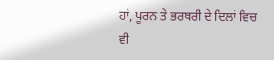ਹਾਂ, ਪੂਰਨ ਤੇ ਭਰਥਰੀ ਦੇ ਦਿਲਾਂ ਵਿਚ ਵੀ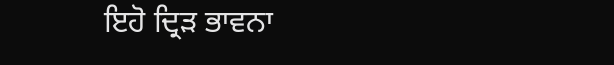ਇਹੋ ਦ੍ਰਿੜ ਭਾਵਨਾ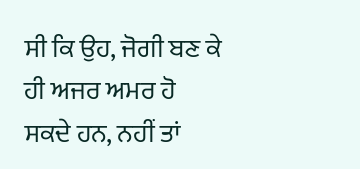ਸੀ ਕਿ ਉਹ, ਜੋਗੀ ਬਣ ਕੇ ਹੀ ਅਜਰ ਅਮਰ ਹੋ ਸਕਦੇ ਹਨ, ਨਹੀਂ ਤਾਂ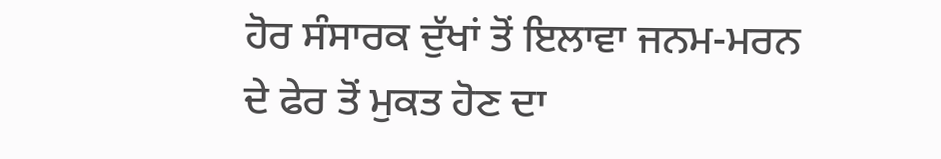ਹੋਰ ਸੰਸਾਰਕ ਦੁੱਖਾਂ ਤੋਂ ਇਲਾਵਾ ਜਨਮ-ਮਰਨ ਦੇ ਫੇਰ ਤੋਂ ਮੁਕਤ ਹੋਣ ਦਾ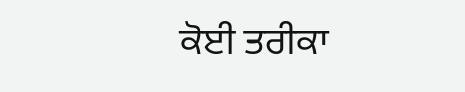ਕੋਈ ਤਰੀਕਾ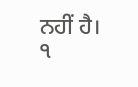ਨਹੀਂ ਹੈ।
੧